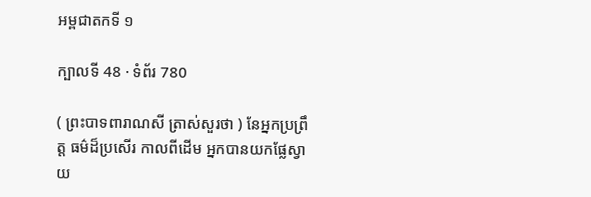អម្ពជាតកទី ១

ក្បាលទី 48 · ទំព័រ 780

( ព្រះបាទពារាណសី ត្រាស់សួរថា ) នែអ្នកប្រព្រឹត្ត ធម៌ដ៏ប្រសើរ កាលពីដើម អ្នកបានយកផ្លែស្វាយ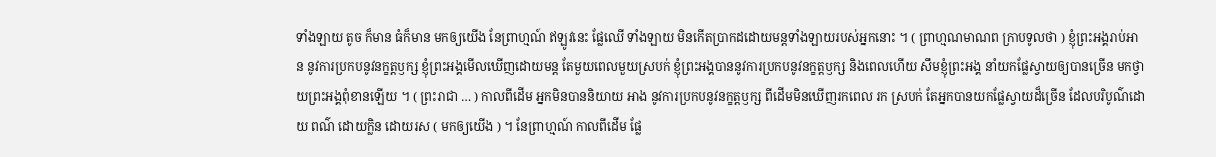ទាំងឡាយ តូច ក៏មាន ធំក៏មាន មកឲ្យយើង នែព្រាហ្មណ៍ ឥឡូវនេះ ផ្លែឈើ ទាំងឡាយ មិនកើតប្រាកដដោយមន្តទាំងឡាយរបស់អ្នកនោះ ។ ( ព្រាហ្មណមាណព ក្រាបទូលថា ) ខ្ញុំព្រះអង្គរាប់អាន នូវការប្រកបនូវនក្ខត្តឫក្ស ខ្ញុំព្រះអង្គមើលឃើញដោយមន្ត តែមួយពេលមួយស្របក់ ខ្ញុំព្រះអង្គបាននូវការប្រកបនូវនក្ខត្តឫក្ស និងពេលហើយ សឹមខ្ញុំព្រះអង្គ នាំយកផ្លែស្វាយឲ្យបានច្រើន មកថ្វាយព្រះអង្គពុំខានឡើយ ។ ( ព្រះរាជា … ) កាលពីដើម អ្នកមិនបាននិយាយ អាង នូវការប្រកបនូវនក្ខត្តឫក្ស ពីដើមមិនឃើញរកពេល រក ស្របក់ តែអ្នកបានយកផ្លែស្វាយដ៏ច្រើន ដែលបរិបូណ៌ដោយ ពណ៌ ដោយក្លិន ដោយរស ( មកឲ្យយើង ) ។ នែព្រាហ្មណ៍ កាលពីដើម ផ្លែ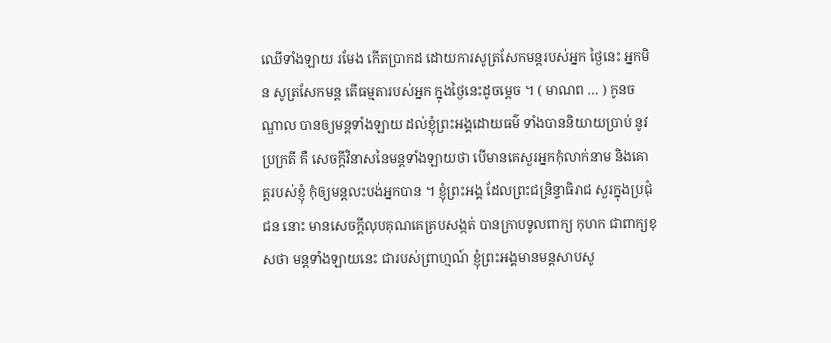ឈើទាំងឡាយ រមែង កើតប្រាកដ ដោយការសូត្រសែកមន្តរបស់អ្នក ថ្ងៃនេះ អ្នកមិន សូត្រសែកមន្ត តើធម្មតារបស់អ្នក ក្នុងថ្ងៃនេះដូចម្តេច ។ ( មាណព … ) កូនចណ្ឌាល បានឲ្យមន្តទាំងឡាយ ដល់ខ្ញុំព្រះអង្គដោយធម៌ ទាំងបាននិយាយប្រាប់ នូវប្រក្រតី គឺ សេចក្តីវិនាសនៃមន្តទាំងឡាយថា បើមានគេសួរអ្នកកុំលាក់នាម និងគោត្តរបស់ខ្ញុំ កុំឲ្យមន្តលះបង់អ្នកបាន ។ ខ្ញុំព្រះអង្គ ដែលព្រះជន្រិន្ទាធិរាជ សួរក្នុងប្រជុំជន នោះ មានសេចក្តីលុបគុណគេគ្របសង្កត់ បានក្រាបទូលពាក្យ កុហក ជាពាក្យខុសថា មន្តទាំងឡាយនេះ ជារបស់ព្រាហ្មណ៍ ខ្ញុំព្រះអង្គមានមន្តសាបសូ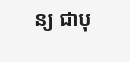ន្យ ជាបុ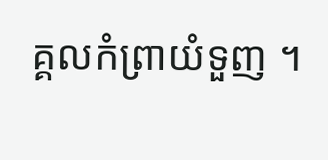គ្គលកំព្រាយំទួញ ។